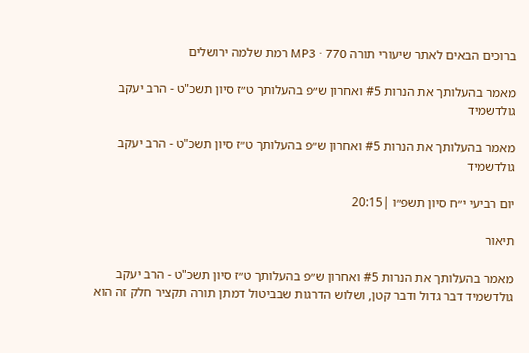ברוכים הבאים לאתר שיעורי תורה MP3 · 770 רמת שלמה ירושלים

מאמר בהעלותך את הנרות #5 ואחרון ש״פ בהעלותך ט״ז סיון תשכ"ט - הרב יעקב גולדשמיד

מאמר בהעלותך את הנרות #5 ואחרון ש״פ בהעלותך ט״ז סיון תשכ"ט - הרב יעקב גולדשמיד

יום רביעי י״ח סיון תשפ״ו |20:15

תיאור

מאמר בהעלותך את הנרות #5 ואחרון ש״פ בהעלותך ט״ז סיון תשכ"ט - הרב יעקב גולדשמיד דבר גדול ודבר קטן, ושלוש הדרגות שבביטול דמתן תורה תקציר חלק זה הוא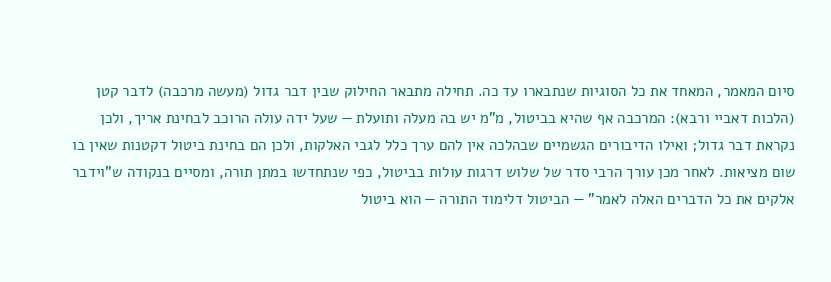סיום המאמר, המאחד את כל הסוגיות שנתבארו עד כה. תחילה מתבאר החילוק שבין דבר גדול (מעשה מרכבה) לדבר קטן (הלכות דאביי ורבא): המרכבה אף שהיא בביטול, מ"מ יש בה מעלה ותועלת — שעל ידה עולה הרוכב לבחינת אריך, ולכן נקראת דבר גדול; ואילו הדיבורים הגשמיים שבהלכה אין להם ערך כלל לגבי האלקות, ולכן הם בחינת ביטול דקטנות שאין בו שום מציאות. לאחר מכן עורך הרבי סדר של שלוש דרגות עולות בביטול, כפי שנתחדשו במתן תורה, ומסיים בנקודה ש"וידבר אלקים את כל הדברים האלה לאמר" — הביטול דלימוד התורה — הוא ביטול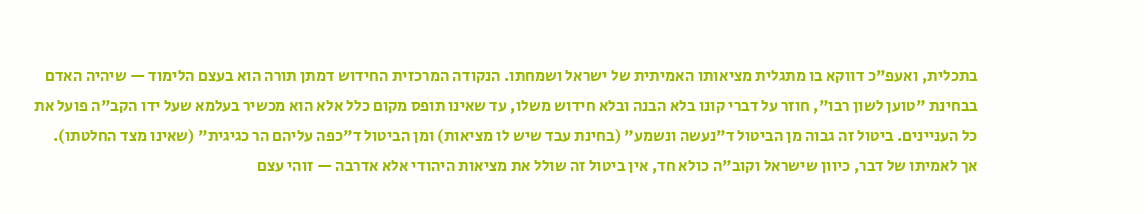בתכלית, ואעפ"כ דווקא בו מתגלית מציאותו האמיתית של ישראל ושמחתו. הנקודה המרכזית החידוש דמתן תורה הוא בעצם הלימוד — שיהיה האדם בבחינת "טוען לשון רבו", חוזר על דברי קונו בלא הבנה ובלא חידוש משלו, עד שאינו תופס מקום כלל אלא הוא מכשיר בעלמא שעל ידו הקב"ה פועל את כל העניינים. ביטול זה גבוה מן הביטול ד"נעשה ונשמע" (בחינת עבד שיש לו מציאות) ומן הביטול ד"כפה עליהם הר כגיגית" (שאינו מצד החלטתו). אך לאמיתו של דבר, כיוון שישראל וקוב"ה כולא חד, אין ביטול זה שולל את מציאות היהודי אלא אדרבה — זוהי עצם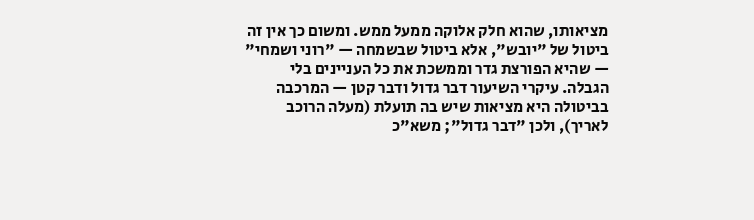מציאותו, שהוא חלק אלוקה ממעל ממש. ומשום כך אין זה ביטול של "יובש", אלא ביטול שבשמחה — "רוני ושמחי" — שהיא הפורצת גדר וממשכת את כל העניינים בלי הגבלה. עיקרי השיעור דבר גדול ודבר קטן — המרכבה בביטולה היא מציאות שיש בה תועלת (מעלה הרוכב לאריך), ולכן "דבר גדול"; משא"כ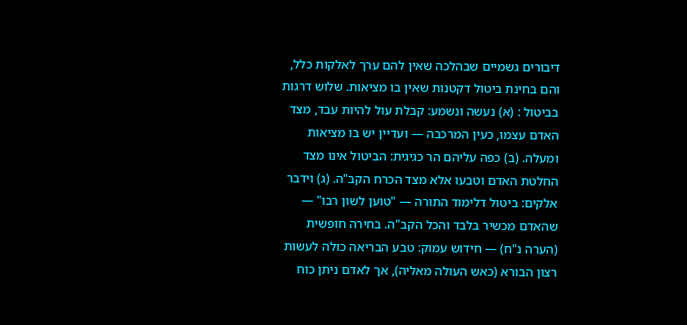דיבורים גשמיים שבהלכה שאין להם ערך לאלקות כלל, והם בחינת ביטול דקטנות שאין בו מציאות. שלוש דרגות בביטול : (א) נעשה ונשמע: קבלת עול להיות עבד, מצד האדם עצמו, כעין המרכבה — ועדיין יש בו מציאות ומעלה. (ב) כפה עליהם הר כגיגית: הביטול אינו מצד החלטת האדם וטבעו אלא מצד הכרח הקב"ה. (ג) וידבר אלקים: ביטול דלימוד התורה — "טוען לשון רבו" — שהאדם מכשיר בלבד והכל הקב"ה. בחירה חופשית (הערה נ"ח) — חידוש עמוק: טבע הבריאה כולה לעשות רצון הבורא (כאש העולה מאליה), אך לאדם ניתן כוח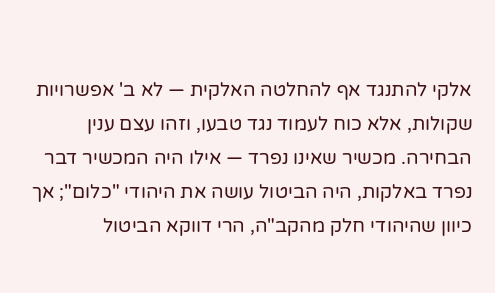אלקי להתנגד אף להחלטה האלקית — לא ב' אפשרויות שקולות, אלא כוח לעמוד נגד טבעו, וזהו עצם ענין הבחירה. מכשיר שאינו נפרד — אילו היה המכשיר דבר נפרד באלקות, היה הביטול עושה את היהודי "כלום"; אך כיוון שהיהודי חלק מהקב"ה, הרי דווקא הביטול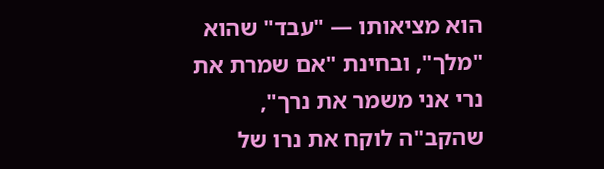הוא מציאותו — "עבד" שהוא "מלך", ובחינת "אם שמרת את נרי אני משמר את נרך", שהקב"ה לוקח את נרו של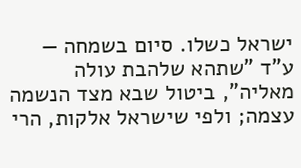ישראל כשלו. סיום בשמחה — ע"ד "שתהא שלהבת עולה מאליה", ביטול שבא מצד הנשמה עצמה; ולפי שישראל אלקות, הרי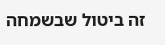זה ביטול שבשמחה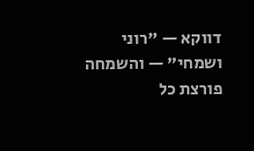דווקא — "רוני ושמחי" — והשמחה פורצת כל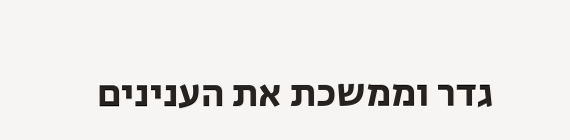גדר וממשכת את הענינים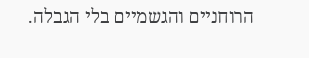הרוחניים והגשמיים בלי הגבלה.